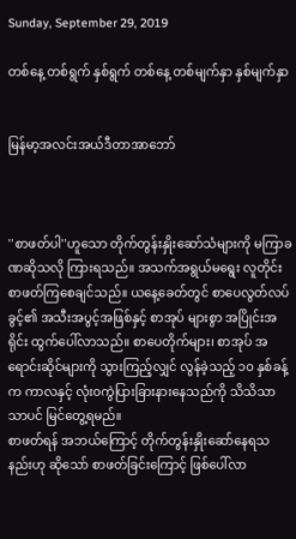Sunday, September 29, 2019

တစ်နေ့ တစ်ရွက် နှစ်ရွက် တစ်နေ့ တစ်မျက်နှာ နှစ်မျက်နှာ


မြန်မာ့အလင်းအယ်ဒီတာအာဘော်



''စာဖတ်ပါ''ဟူသော တိုက်တွန်းနှိုးဆော်သံများကို မကြာခဏဆိုသလို ကြားရသည်။ အသက်အရွယ်မရွေး လူတိုင်း စာဖတ်ကြစေချင်သည်။ ယနေ့ခေတ်တွင် စာပေလွတ်လပ်ခွင့်၏ အသီးအပွင့်အဖြစ်နှင့် စာအုပ် များစွာ အပြိုင်းအရိုင်း ထွက်ပေါ်လာသည်။ စာပေတိုက်များ၊ စာအုပ် အရောင်းဆိုင်များကို သွားကြည့်လျှင် လွန်ခဲ့သည့် ၁၀ နှစ်ခန့်က ကာလနှင့် လုံး၀ကွဲပြားခြားနားနေသည်ကို သိသိသာသာပင် မြင်တွေ့ရမည်။
စာဖတ်ရန် အဘယ်ကြောင့် တိုက်တွန်းနှိုးဆော်နေရသနည်းဟု ဆိုသော် စာဖတ်ခြင်းကြောင့် ဖြစ်ပေါ်လာ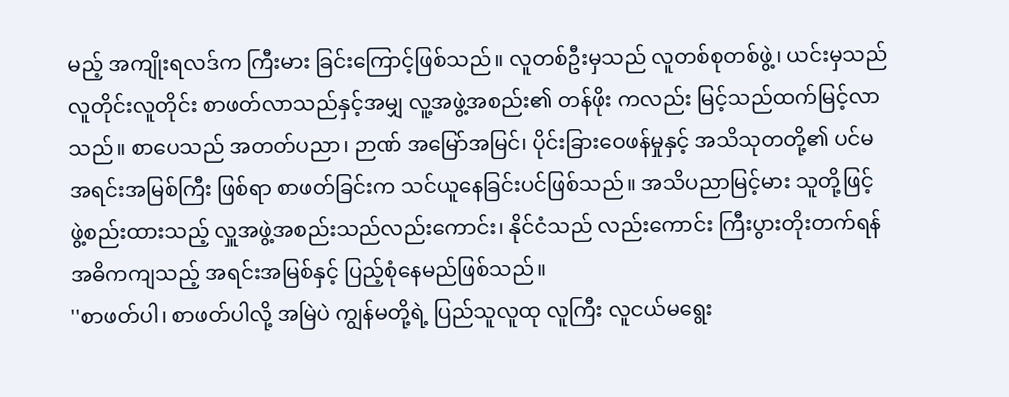မည့် အကျိုးရလဒ်က ကြီးမား ခြင်းကြောင့်ဖြစ်သည်။ လူတစ်ဦးမှသည် လူတစ်စုတစ်ဖွဲ့၊ ယင်းမှသည် လူတိုင်းလူတိုင်း စာဖတ်လာသည်နှင့်အမျှ လူ့အဖွဲ့အစည်း၏ တန်ဖိုး ကလည်း မြင့်သည်ထက်မြင့်လာသည်။ စာပေသည် အတတ်ပညာ၊ ဉာဏ် အမြော်အမြင်၊ ပိုင်းခြားဝေဖန်မှုနှင့် အသိသုတတို့၏ ပင်မအရင်းအမြစ်ကြီး ဖြစ်ရာ စာဖတ်ခြင်းက သင်ယူနေခြင်းပင်ဖြစ်သည်။ အသိပညာမြင့်မား သူတို့ဖြင့် ဖွဲ့စည်းထားသည့် လှူအဖွဲ့အစည်းသည်လည်းကောင်း၊ နိုင်ငံသည် လည်းကောင်း ကြီးပွားတိုးတက်ရန် အဓိကကျသည့် အရင်းအမြစ်နှင့် ပြည့်စုံနေမည်ဖြစ်သည်။
''စာဖတ်ပါ၊ စာဖတ်ပါလို့ အမြဲပဲ ကျွန်မတို့ရဲ့ ပြည်သူလူထု လူကြီး လူငယ်မရွေး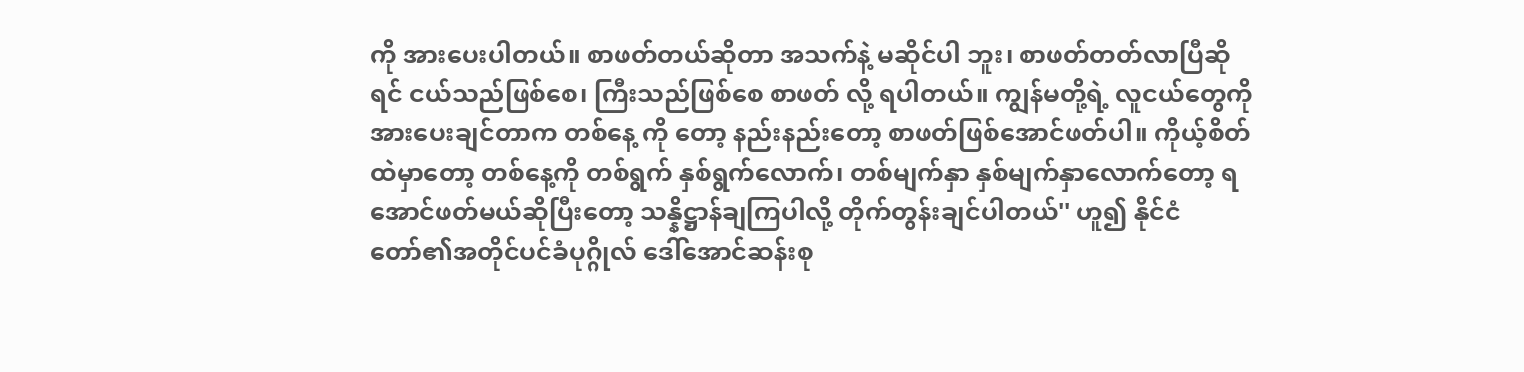ကို အားပေးပါတယ်။ စာဖတ်တယ်ဆိုတာ အသက်နဲ့ မဆိုင်ပါ ဘူး၊ စာဖတ်တတ်လာပြီဆိုရင် ငယ်သည်ဖြစ်စေ၊ ကြီးသည်ဖြစ်စေ စာဖတ် လို့ ရပါတယ်။ ကျွန်မတို့ရဲ့ လူငယ်တွေကို အားပေးချင်တာက တစ်နေ့ ကို တော့ နည်းနည်းတော့ စာဖတ်ဖြစ်အောင်ဖတ်ပါ။ ကိုယ့်စိတ်ထဲမှာတော့ တစ်နေ့ကို တစ်ရွက် နှစ်ရွက်လောက်၊ တစ်မျက်နှာ နှစ်မျက်နှာလောက်တော့ ရအောင်ဖတ်မယ်ဆိုပြီးတော့ သန္နိဋ္ဌာန်ချကြပါလို့ တိုက်တွန်းချင်ပါတယ်'' ဟူ၍ နိုင်ငံတော်၏အတိုင်ပင်ခံပုဂ္ဂိုလ် ဒေါ်အောင်ဆန်းစု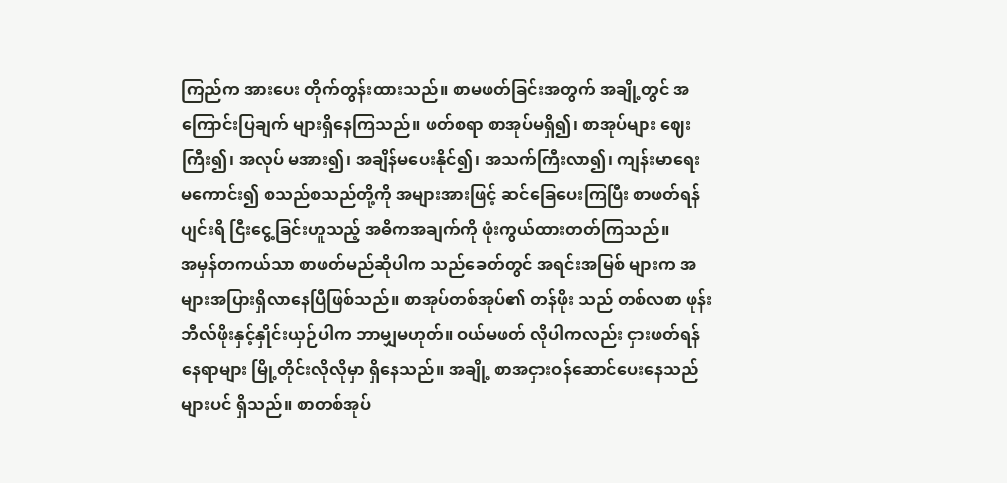ကြည်က အားပေး တိုက်တွန်းထားသည်။ စာမဖတ်ခြင်းအတွက် အချို့တွင် အကြောင်းပြချက် များရှိနေကြသည်။ ဖတ်စရာ စာအုပ်မရှိ၍၊ စာအုပ်များ ဈေးကြီး၍၊ အလုပ် မအား၍၊ အချိန်မပေးနိုင်၍၊ အသက်ကြီးလာ၍၊ ကျန်းမာရေး မကောင်း၍ စသည်စသည်တို့ကို အများအားဖြင့် ဆင်ခြေပေးကြပြီး စာဖတ်ရန် ပျင်းရိ ငြီးငွေ့ခြင်းဟူသည့် အဓိကအချက်ကို ဖုံးကွယ်ထားတတ်ကြသည်။
အမှန်တကယ်သာ စာဖတ်မည်ဆိုပါက သည်ခေတ်တွင် အရင်းအမြစ် များက အများအပြားရှိလာနေပြီဖြစ်သည်။ စာအုပ်တစ်အုပ်၏ တန်ဖိုး သည် တစ်လစာ ဖုန်းဘီလ်ဖိုးနှင့်နှိုင်းယှဉ်ပါက ဘာမျှမဟုတ်။ ဝယ်မဖတ် လိုပါကလည်း ငှားဖတ်ရန်နေရာများ မြို့တိုင်းလိုလိုမှာ ရှိနေသည်။ အချို့ စာအငှားဝန်ဆောင်ပေးနေသည်များပင် ရှိသည်။ စာတစ်အုပ်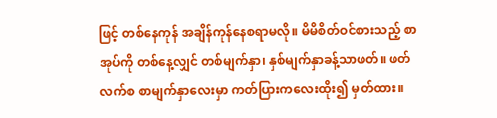ဖြင့် တစ်နေကုန် အချိန်ကုန်နေစရာမလို။ မိမိစိတ်ဝင်စားသည့် စာအုပ်ကို တစ်နေ့လျှင် တစ်မျက်နှာ၊ နှစ်မျက်နှာခန့်သာဖတ်။ ဖတ်လက်စ စာမျက်နှာလေးမှာ ကတ်ပြားကလေးထိုး၍ မှတ်ထား။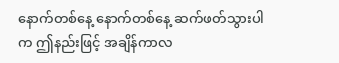နောက်တစ်နေ့ နောက်တစ်နေ့ ဆက်ဖတ်သွားပါက ဤနည်းဖြင့် အချိန်ကာလ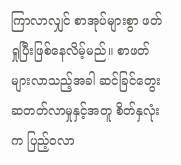ကြာလာလျှင် စာအုပ်များစွာ ဖတ်ရှုပြီးဖြစ်နေလိမ့်မည်။ စာဖတ်များလာသည့်အခါ ဆင်ခြင်တွေးဆတတ်လာမှုနှင့်အတူ စိတ်နှလုံးက ပြည့်၀လာ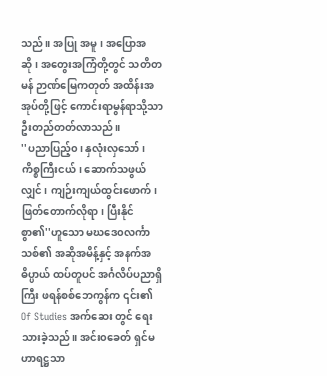သည်။ အပြု အမူ၊ အပြောအဆို၊ အတွေးအကြံတို့တွင် သတိတမန် ဉာဏ်မြေကတုတ် အထိန်းအအုပ်တို့ဖြင့် ကောင်းရာမွန်ရာသို့သာ ဦးတည်တတ်လာသည်။
''ပညာပြည့်၀၊ နှလုံးလှသော်၊ ကိစ္စကြီးငယ်၊ ဆောက်သဖွယ်လျှင်၊ ကျဉ်းကျယ်ထွင်းဖောက်၊ ဖြတ်တောက်လိုရာ၊ ပြီးနိုင်စွာ၏''ဟူသော မဃဒေ၀လင်္ကာသစ်၏ အဆိုအမိန့်နှင့် အနက်အဓိပ္ပာယ် ထပ်တူပင် အင်္ဂလိပ်ပညာရှိကြီး ဖရန်စစ်ဘေကွန်က ၎င်း၏ Of Studies အက်ဆေး တွင် ရေးသားခဲ့သည်။ အင်း၀ခေတ် ရှင်မဟာရဋ္ဌသာ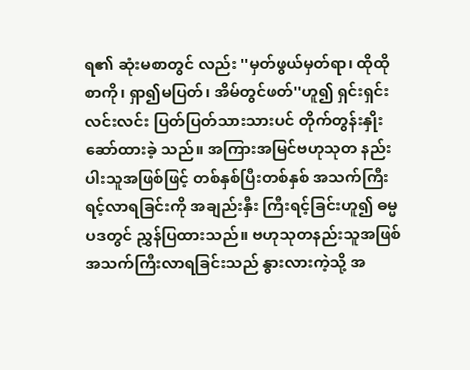ရ၏ ဆုံးမစာတွင် လည်း ''မှတ်ဖွယ်မှတ်ရာ၊ ထိုထိုစာကို၊ ရှာ၍မပြတ်၊ အိမ်တွင်ဖတ်''ဟူ၍ ရှင်းရှင်းလင်းလင်း ပြတ်ပြတ်သားသားပင် တိုက်တွန်းနှိုးဆော်ထားခဲ့ သည်။ အကြားအမြင်ဗဟုသုတ နည်းပါးသူအဖြစ်ဖြင့် တစ်နှစ်ပြီးတစ်နှစ် အသက်ကြီးရင့်လာရခြင်းကို အချည်းနှီး ကြီးရင့်ခြင်းဟူ၍ ဓမ္မပဒတွင် ညွှန်ပြထားသည်။ ဗဟုသုတနည်းသူအဖြစ် အသက်ကြီးလာရခြင်းသည် နွားလားကဲ့သို့ အ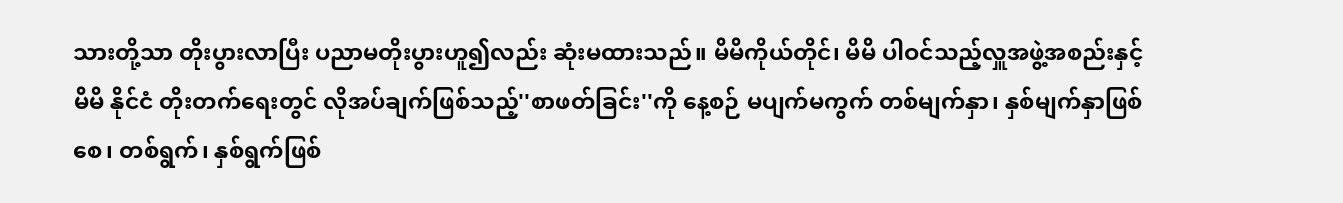သားတို့သာ တိုးပွားလာပြီး ပညာမတိုးပွားဟူ၍လည်း ဆုံးမထားသည်။ မိမိကိုယ်တိုင်၊ မိမိ ပါဝင်သည့်လှူအဖွဲ့အစည်းနှင့် မိမိ နိုင်ငံ တိုးတက်ရေးတွင် လိုအပ်ချက်ဖြစ်သည့်''စာဖတ်ခြင်း''ကို နေ့စဉ် မပျက်မကွက် တစ်မျက်နှာ၊ နှစ်မျက်နှာဖြစ်စေ၊ တစ်ရွက်၊ နှစ်ရွက်ဖြစ်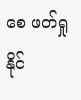စေ ဖတ်ရှုနိုင်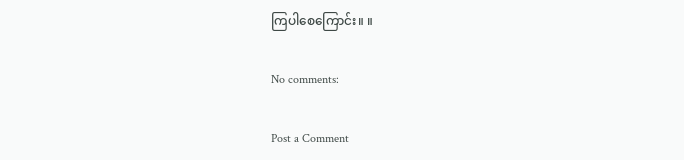ကြပါစေကြောင်း။ ။

No comments:

Post a Comment